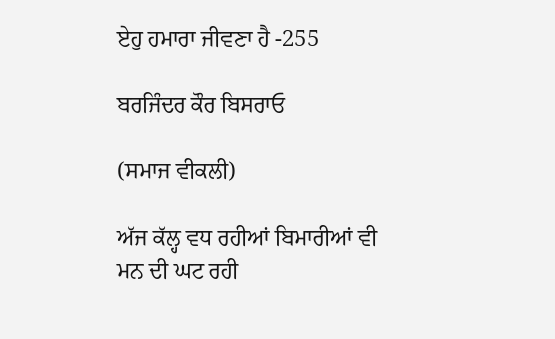ਏਹੁ ਹਮਾਰਾ ਜੀਵਣਾ ਹੈ -255

ਬਰਜਿੰਦਰ ਕੌਰ ਬਿਸਰਾਓ

(ਸਮਾਜ ਵੀਕਲੀ)

ਅੱਜ ਕੱਲ੍ਹ ਵਧ ਰਹੀਆਂ ਬਿਮਾਰੀਆਂ ਵੀ ਮਨ ਦੀ ਘਟ ਰਹੀ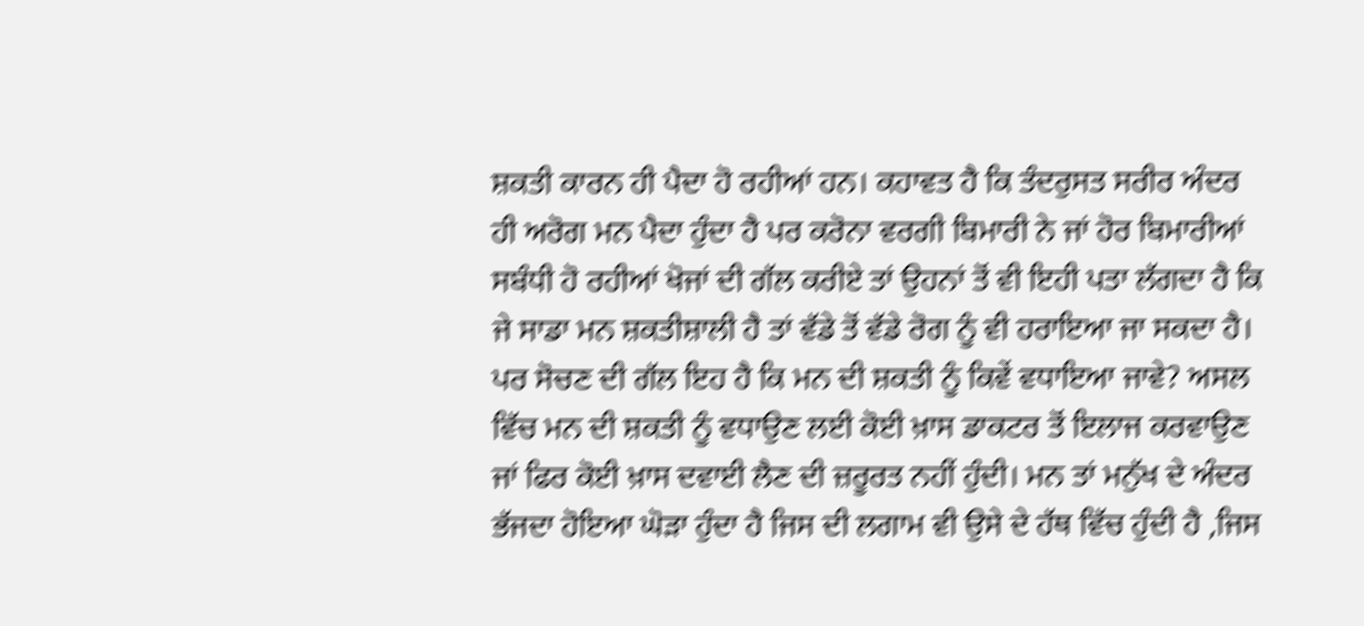ਸ਼ਕਤੀ ਕਾਰਨ ਹੀ ਪੈਦਾ ਹੋ ਰਹੀਆਂ ਹਨ। ਕਹਾਵਤ ਹੈ ਕਿ ਤੰਦਰੁਸਤ ਸਰੀਰ ਅੰਦਰ ਹੀ ਅਰੋਗ ਮਨ ਪੈਦਾ ਹੁੰਦਾ ਹੈ ਪਰ ਕਰੋਨਾ ਵਰਗੀ ਬਿਮਾਰੀ ਨੇ ਜਾਂ ਹੋਰ ਬਿਮਾਰੀਆਂ ਸਬੰਧੀ ਹੋ ਰਹੀਆਂ ਖੋਜਾਂ ਦੀ ਗੱਲ ਕਰੀਏ ਤਾਂ ਉਹਨਾਂ ਤੋਂ ਵੀ ਇਹੀ ਪਤਾ ਲੱਗਦਾ ਹੈ ਕਿ ਜੇ ਸਾਡਾ ਮਨ ਸ਼ਕਤੀਸ਼ਾਲੀ ਹੈ ਤਾਂ ਵੱਡੇ ਤੋਂ ਵੱਡੇ ਰੋਗ ਨੂੰ ਵੀ ਹਰਾਇਆ ਜਾ ਸਕਦਾ ਹੈ। ਪਰ ਸੋਚਣ ਦੀ ਗੱਲ ਇਹ ਹੈ ਕਿ ਮਨ ਦੀ ਸ਼ਕਤੀ ਨੂੰ ਕਿਵੇਂ ਵਧਾਇਆ ਜਾਵੇ? ਅਸਲ ਵਿੱਚ ਮਨ ਦੀ ਸ਼ਕਤੀ ਨੂੰ ਵਧਾਉਣ ਲਈ ਕੋਈ ਖ਼ਾਸ ਡਾਕਟਰ ਤੋਂ ਇਲਾਜ ਕਰਵਾਉਣ ਜਾਂ ਫਿਰ ਕੋਈ ਖ਼ਾਸ ਦਵਾਈ ਲੈਣ ਦੀ ਜ਼ਰੂਰਤ ਨਹੀਂ ਹੁੰਦੀ। ਮਨ ਤਾਂ ਮਨੁੱਖ ਦੇ ਅੰਦਰ ਭੱਜਦਾ ਹੋਇਆ ਘੋੜਾ ਹੁੰਦਾ ਹੈ ਜਿਸ ਦੀ ਲਗਾਮ ਵੀ ਉਸੇ ਦੇ ਹੱਥ ਵਿੱਚ ਹੁੰਦੀ ਹੈ ,ਜਿਸ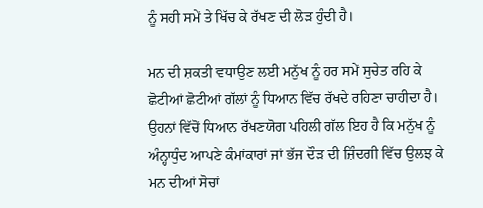ਨੂੰ ਸਹੀ ਸਮੇਂ ਤੇ ਖਿੱਚ ਕੇ ਰੱਖਣ ਦੀ ਲੋੜ ਹੁੰਦੀ ਹੈ।

ਮਨ ਦੀ ਸ਼ਕਤੀ ਵਧਾਉਣ ਲਈ ਮਨੁੱਖ ਨੂੰ ਹਰ ਸਮੇਂ ਸੁਚੇਤ ਰਹਿ ਕੇ ਛੋਟੀਆਂ ਛੋਟੀਆਂ ਗੱਲਾਂ ਨੂੰ ਧਿਆਨ ਵਿੱਚ ਰੱਖਦੇ ਰਹਿਣਾ ਚਾਹੀਦਾ ਹੈ। ਉਹਨਾਂ ਵਿੱਚੋਂ ਧਿਆਨ ਰੱਖਣਯੋਗ ਪਹਿਲੀ ਗੱਲ ਇਹ ਹੈ ਕਿ ਮਨੁੱਖ ਨੂੰ ਅੰਨ੍ਹਾਧੁੰਦ ਆਪਣੇ ਕੰਮਾਂਕਾਰਾਂ ਜਾਂ ਭੱਜ ਦੌੜ ਦੀ ਜ਼ਿੰਦਗੀ ਵਿੱਚ ਉਲਝ ਕੇ ਮਨ ਦੀਆਂ ਸੋਚਾਂ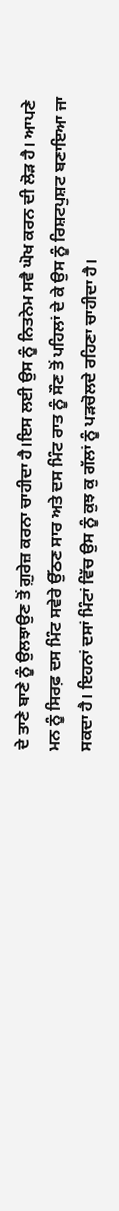ਦੇ ਤਾਣੇ ਬਾਣੇ ਨੂੰ ਉਲਝਾਉਣ ਤੋਂ ਗ਼ੁਰੇਜ਼ ਕਰਨਾ ਚਾਹੀਦਾ ਹੈ।ਇਸ ਲਈ ਉਸ ਨੂੰ ਨਿਤਨੇਮ ਸਵੈ ਘੋਖ ਕਰਨ ਦੀ ਲੋੜ ਹੈ। ਆਪਣੇ ਮਨ ਨੂੰ ਸਿਰਫ਼ ਦਸ ਮਿੰਟ ਸਵੇਰੇ ਉੱਠਣ ਸਾਰ ਅਤੇ ਦਸ ਮਿੰਟ ਰਾਤ ਨੂੰ ਸੌਣ ਤੋਂ ਪਹਿਲਾਂ ਦੇ ਕੇ ਉਸ ਨੂੰ ਰਿਸ਼ਟਪੁਸ਼ਟ ਬਣਾਇਆ ਜਾ ਸਕਦਾ ਹੈ। ਇਹਨਾਂ ਦਸਾਂ ਮਿੰਟਾਂ ਵਿੱਚ ਉਸ ਨੂੰ ਕੁਝ ਕੁ ਗੱਲਾਂ ਨੂੰ ਪੜਚੋਲਦੇ ਰਹਿਣਾ ਚਾਹੀਦਾ ਹੈ।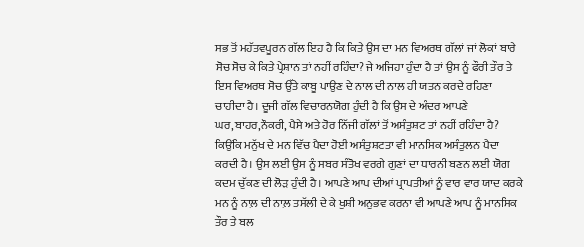ਸਭ ਤੋਂ ਮਹੱਤਵਪੂਰਨ ਗੱਲ ਇਹ ਹੈ ਕਿ ਕਿਤੇ ਉਸ ਦਾ ਮਨ ਵਿਅਰਥ ਗੱਲਾਂ ਜਾਂ ਲੋਕਾਂ ਬਾਰੇ ਸੋਚ ਸੋਚ ਕੇ ਕਿਤੇ ਪ੍ਰੇਸ਼ਾਨ ਤਾਂ ਨਹੀਂ ਰਹਿੰਦਾ? ਜੇ ਅਜਿਹਾ ਹੁੰਦਾ ਹੈ ਤਾਂ ਉਸ ਨੂੰ ਫੌਰੀ ਤੌਰ ਤੇ ਇਸ ਵਿਅਰਥ ਸੋਚ ਉੱਤੇ ਕਾਬੂ ਪਾਉਣ ਦੇ ਨਾਲ ਦੀ ਨਾਲ ਹੀ ਯਤਨ ਕਰਦੇ ਰਹਿਣਾ ਚਾਹੀਦਾ ਹੈ। ਦੂਜੀ ਗੱਲ ਵਿਚਾਰਨਯੋਗ ਹੁੰਦੀ ਹੈ ਕਿ ਉਸ ਦੇ ਅੰਦਰ ਆਪਣੇ ਘਰ,ਬਾਹਰ,ਨੌਕਰੀ, ਪੈਸੇ ਅਤੇ ਹੋਰ ਨਿੱਜੀ ਗੱਲਾਂ ਤੋਂ ਅਸੰਤੁਸ਼ਟ ਤਾਂ ਨਹੀਂ ਰਹਿੰਦਾ ਹੈ? ਕਿਉਂਕਿ ਮਨੁੱਖ ਦੇ ਮਨ ਵਿੱਚ ਪੈਦਾ ਹੋਈ ਅਸੰਤੁਸ਼ਟਤਾ ਵੀ ਮਾਨਸਿਕ ਅਸੰਤੁਲਨ ਪੈਦਾ ਕਰਦੀ ਹੈ। ਉਸ ਲਈ ਉਸ ਨੂੰ ਸਬਰ ਸੰਤੋਖ ਵਰਗੇ ਗੁਣਾਂ ਦਾ ਧਾਰਨੀ ਬਣਨ ਲਈ ਯੋਗ ਕਦਮ ਚੁੱਕਣ ਦੀ ਲੋੜ ਹੁੰਦੀ ਹੈ। ਆਪਣੇ ਆਪ ਦੀਆਂ ਪ੍ਰਾਪਤੀਆਂ ਨੂੰ ਵਾਰ ਵਾਰ ਯਾਦ ਕਰਕੇ ਮਨ ਨੂੰ ਨਾਲ਼ ਦੀ ਨਾਲ਼ ਤਸੱਲੀ ਦੇ ਕੇ ਖੁਸ਼ੀ ਅਨੁਭਵ ਕਰਨਾ ਵੀ ਆਪਣੇ ਆਪ ਨੂੰ ਮਾਨਸਿਕ ਤੌਰ ਤੇ ਬਲ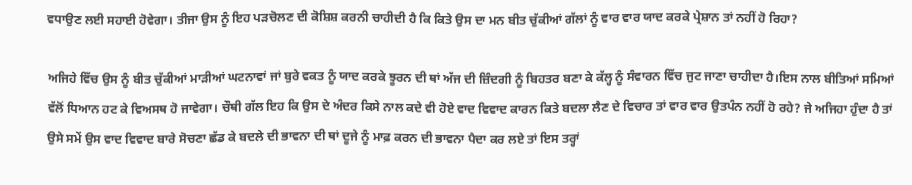ਵਧਾਉਣ ਲਈ ਸਹਾਈ ਹੋਵੇਗਾ। ਤੀਜਾ ਉਸ ਨੂੰ ਇਹ ਪੜਚੋਲਣ ਦੀ ਕੋਸ਼ਿਸ਼ ਕਰਨੀ ਚਾਹੀਦੀ ਹੈ ਕਿ ਕਿਤੇ ਉਸ ਦਾ ਮਨ ਬੀਤ ਚੁੱਕੀਆਂ ਗੱਲਾਂ ਨੂੰ ਵਾਰ ਵਾਰ ਯਾਦ ਕਰਕੇ ਪ੍ਰੇਸ਼ਾਨ ਤਾਂ ਨਹੀਂ ਹੋ ਰਿਹਾ?

ਅਜਿਹੇ ਵਿੱਚ ਉਸ ਨੂੰ ਬੀਤ ਚੁੱਕੀਆਂ ਮਾੜੀਆਂ ਘਟਨਾਵਾਂ ਜਾਂ ਬੁਰੇ ਵਕਤ ਨੂੰ ਯਾਦ ਕਰਕੇ ਝੂਰਨ ਦੀ ਥਾਂ ਅੱਜ ਦੀ ਜ਼ਿੰਦਗੀ ਨੂੰ ਬਿਹਤਰ ਬਣਾ ਕੇ ਕੱਲ੍ਹ ਨੂੰ ਸੰਵਾਰਨ ਵਿੱਚ ਜੁਟ ਜਾਣਾ ਚਾਹੀਦਾ ਹੈ।ਇਸ ਨਾਲ ਬੀਤਿਆਂ ਸਮਿਆਂ ਵੱਲੋਂ ਧਿਆਨ ਹਟ ਕੇ ਵਿਅਸਥ ਹੋ ਜਾਵੇਗਾ। ਚੌਥੀ ਗੱਲ ਇਹ ਕਿ ਉਸ ਦੇ ਅੰਦਰ ਕਿਸੇ ਨਾਲ ਕਦੇ ਵੀ ਹੋਏ ਵਾਦ ਵਿਵਾਦ ਕਾਰਨ ਕਿਤੇ ਬਦਲਾ ਲੈਣ ਦੇ ਵਿਚਾਰ ਤਾਂ ਵਾਰ ਵਾਰ ਉਤਪੰਨ ਨਹੀਂ ਹੋ ਰਹੇ? ਜੇ ਅਜਿਹਾ ਹੁੰਦਾ ਹੈ ਤਾਂ ਉਸੇ ਸਮੇਂ ਉਸ ਵਾਦ ਵਿਵਾਦ ਬਾਰੇ ਸੋਚਣਾ ਛੱਡ ਕੇ ਬਦਲੇ ਦੀ ਭਾਵਨਾ ਦੀ ਥਾਂ ਦੂਜੇ ਨੂੰ ਮਾਫ਼ ਕਰਨ ਦੀ ਭਾਵਨਾ ਪੈਦਾ ਕਰ ਲਏ ਤਾਂ ਇਸ ਤਰ੍ਹਾਂ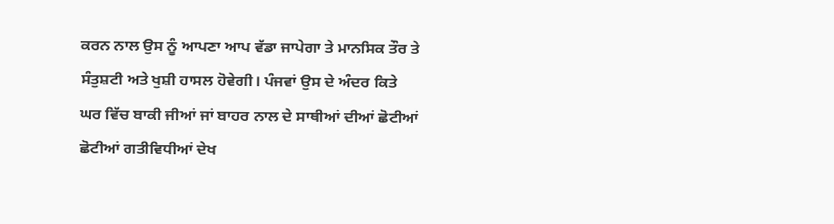ਕਰਨ ਨਾਲ ਉਸ ਨੂੰ ਆਪਣਾ ਆਪ ਵੱਡਾ ਜਾਪੇਗਾ ਤੇ ਮਾਨਸਿਕ ਤੌਰ ਤੇ ਸੰਤੁਸ਼ਟੀ ਅਤੇ ਖੁਸ਼ੀ ਹਾਸਲ ਹੋਵੇਗੀ। ਪੰਜਵਾਂ ਉਸ ਦੇ ਅੰਦਰ ਕਿਤੇ ਘਰ ਵਿੱਚ ਬਾਕੀ ਜੀਆਂ ਜਾਂ ਬਾਹਰ ਨਾਲ ਦੇ ਸਾਥੀਆਂ ਦੀਆਂ ਛੋਟੀਆਂ ਛੋਟੀਆਂ ਗਤੀਵਿਧੀਆਂ ਦੇਖ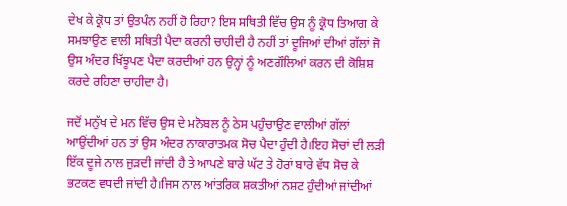ਦੇਖ ਕੇ ਕ੍ਰੋਧ ਤਾਂ ਉਤਪੰਨ ਨਹੀਂ ਹੋ ਰਿਹਾ? ਇਸ ਸਥਿਤੀ ਵਿੱਚ ਉਸ ਨੂੰ ਕ੍ਰੋਧ ਤਿਆਗ ਕੇ ਸਮਝਾਉਣ ਵਾਲੀ ਸਥਿਤੀ ਪੈਦਾ ਕਰਨੀ ਚਾਹੀਦੀ ਹੈ ਨਹੀਂ ਤਾਂ ਦੂਜਿਆਂ ਦੀਆਂ ਗੱਲਾਂ ਜੋ ਉਸ ਅੰਦਰ ਖਿੱਝੂਪਣ ਪੈਦਾ ਕਰਦੀਆਂ ਹਨ ਉਨ੍ਹਾਂ ਨੂੰ ਅਣਗੌਲਿਆਂ ਕਰਨ ਦੀ ਕੋਸ਼ਿਸ਼ ਕਰਦੇ ਰਹਿਣਾ ਚਾਹੀਦਾ ਹੈ।

ਜਦੋਂ ਮਨੁੱਖ ਦੇ ਮਨ ਵਿੱਚ ਉਸ ਦੇ ਮਨੋਬਲ ਨੂੰ ਠੇਸ ਪਹੁੰਚਾਉਣ ਵਾਲੀਆਂ ਗੱਲਾਂ ਆਉਂਦੀਆਂ ਹਨ ਤਾਂ ਉਸ ਅੰਦਰ ਨਾਕਾਰਾਤਮਕ ਸੋਚ ਪੈਦਾ ਹੁੰਦੀ ਹੈ।ਇਹ ਸੋਚਾਂ ਦੀ ਲੜੀ ਇੱਕ ਦੂਜੇ ਨਾਲ ਜੁੜਦੀ ਜਾਂਦੀ ਹੈ ਤੇ ਆਪਣੇ ਬਾਰੇ ਘੱਟ ਤੇ ਹੋਰਾਂ ਬਾਰੇ ਵੱਧ ਸੋਚ ਕੇ ਭਟਕਣ ਵਧਦੀ ਜਾਂਦੀ ਹੈ।ਜਿਸ ਨਾਲ ਆਂਤਰਿਕ ਸ਼ਕਤੀਆਂ ਨਸ਼ਟ ਹੁੰਦੀਆਂ ਜਾਂਦੀਆਂ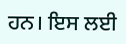ਹਨ। ਇਸ ਲਈ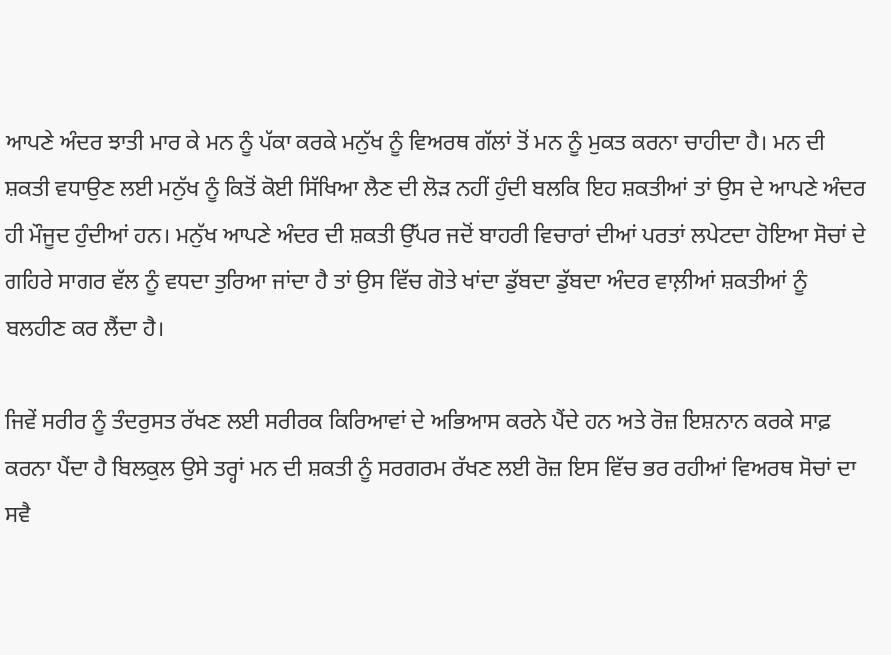ਆਪਣੇ ਅੰਦਰ ਝਾਤੀ ਮਾਰ ਕੇ ਮਨ ਨੂੰ ਪੱਕਾ ਕਰਕੇ ਮਨੁੱਖ ਨੂੰ ਵਿਅਰਥ ਗੱਲਾਂ ਤੋਂ ਮਨ ਨੂੰ ਮੁਕਤ ਕਰਨਾ ਚਾਹੀਦਾ ਹੈ। ਮਨ ਦੀ ਸ਼ਕਤੀ ਵਧਾਉਣ ਲਈ ਮਨੁੱਖ ਨੂੰ ਕਿਤੋਂ ਕੋਈ ਸਿੱਖਿਆ ਲੈਣ ਦੀ ਲੋੜ ਨਹੀਂ ਹੁੰਦੀ ਬਲਕਿ ਇਹ ਸ਼ਕਤੀਆਂ ਤਾਂ ਉਸ ਦੇ ਆਪਣੇ ਅੰਦਰ ਹੀ ਮੌਜੂਦ ਹੁੰਦੀਆਂ ਹਨ। ਮਨੁੱਖ ਆਪਣੇ ਅੰਦਰ ਦੀ ਸ਼ਕਤੀ ਉੱਪਰ ਜਦੋਂ ਬਾਹਰੀ ਵਿਚਾਰਾਂ ਦੀਆਂ ਪਰਤਾਂ ਲਪੇਟਦਾ ਹੋਇਆ ਸੋਚਾਂ ਦੇ ਗਹਿਰੇ ਸਾਗਰ ਵੱਲ ਨੂੰ ਵਧਦਾ ਤੁਰਿਆ ਜਾਂਦਾ ਹੈ ਤਾਂ ਉਸ ਵਿੱਚ ਗੋਤੇ ਖਾਂਦਾ ਡੁੱਬਦਾ ਡੁੱਬਦਾ ਅੰਦਰ ਵਾਲ਼ੀਆਂ ਸ਼ਕਤੀਆਂ ਨੂੰ ਬਲਹੀਣ ਕਰ ਲੈਂਦਾ ਹੈ।

ਜਿਵੇਂ ਸਰੀਰ ਨੂੰ ਤੰਦਰੁਸਤ ਰੱਖਣ ਲਈ ਸਰੀਰਕ ਕਿਰਿਆਵਾਂ ਦੇ ਅਭਿਆਸ ਕਰਨੇ ਪੈਂਦੇ ਹਨ ਅਤੇ ਰੋਜ਼ ਇਸ਼ਨਾਨ ਕਰਕੇ ਸਾਫ਼ ਕਰਨਾ ਪੈਂਦਾ ਹੈ ਬਿਲਕੁਲ ਉਸੇ ਤਰ੍ਹਾਂ ਮਨ ਦੀ ਸ਼ਕਤੀ ਨੂੰ ਸਰਗਰਮ ਰੱਖਣ ਲਈ ਰੋਜ਼ ਇਸ ਵਿੱਚ ਭਰ ਰਹੀਆਂ ਵਿਅਰਥ ਸੋਚਾਂ ਦਾ ਸਵੈ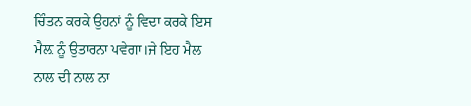ਚਿੰਤਨ ਕਰਕੇ ਉਹਨਾਂ ਨੂੰ ਵਿਦਾ ਕਰਕੇ ਇਸ ਮੈਲ਼ ਨੂੰ ਉਤਾਰਨਾ ਪਵੇਗਾ।ਜੇ ਇਹ ਮੈਲ ਨਾਲ ਦੀ ਨਾਲ ਨਾ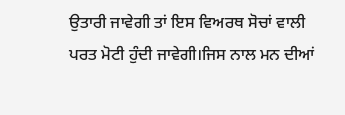ਉਤਾਰੀ ਜਾਵੇਗੀ ਤਾਂ ਇਸ ਵਿਅਰਥ ਸੋਚਾਂ ਵਾਲੀ ਪਰਤ ਮੋਟੀ ਹੁੰਦੀ ਜਾਵੇਗੀ।ਜਿਸ ਨਾਲ ਮਨ ਦੀਆਂ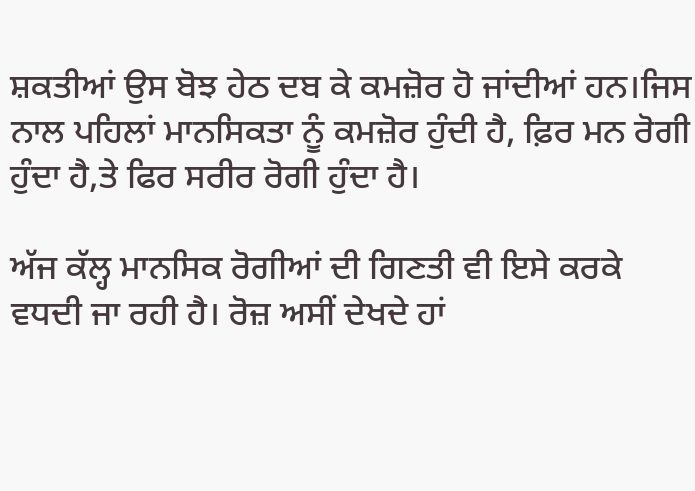ਸ਼ਕਤੀਆਂ ਉਸ ਬੋਝ ਹੇਠ ਦਬ ਕੇ ਕਮਜ਼ੋਰ ਹੋ ਜਾਂਦੀਆਂ ਹਨ।ਜਿਸ ਨਾਲ ਪਹਿਲਾਂ ਮਾਨਸਿਕਤਾ ਨੂੰ ਕਮਜ਼ੋਰ ਹੁੰਦੀ ਹੈ, ਫ਼ਿਰ ਮਨ ਰੋਗੀ ਹੁੰਦਾ ਹੈ,ਤੇ ਫਿਰ ਸਰੀਰ ਰੋਗੀ ਹੁੰਦਾ ਹੈ।

ਅੱਜ ਕੱਲ੍ਹ ਮਾਨਸਿਕ ਰੋਗੀਆਂ ਦੀ ਗਿਣਤੀ ਵੀ ਇਸੇ ਕਰਕੇ ਵਧਦੀ ਜਾ ਰਹੀ ਹੈ। ਰੋਜ਼ ਅਸੀਂ ਦੇਖਦੇ ਹਾਂ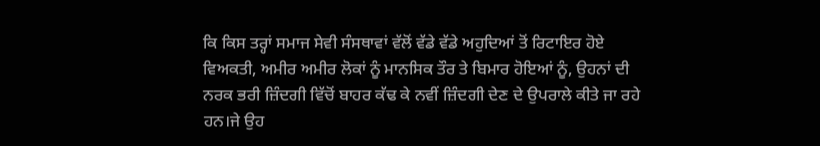ਕਿ ਕਿਸ ਤਰ੍ਹਾਂ ਸਮਾਜ ਸੇਵੀ ਸੰਸਥਾਵਾਂ ਵੱਲੋਂ ਵੱਡੇ ਵੱਡੇ ਅਹੁਦਿਆਂ ਤੋਂ ਰਿਟਾਇਰ ਹੋਏ ਵਿਅਕਤੀ, ਅਮੀਰ ਅਮੀਰ ਲੋਕਾਂ ਨੂੰ ਮਾਨਸਿਕ ਤੌਰ ਤੇ ਬਿਮਾਰ ਹੋਇਆਂ ਨੂੰ, ਉਹਨਾਂ ਦੀ ਨਰਕ ਭਰੀ ਜ਼ਿੰਦਗੀ ਵਿੱਚੋਂ ਬਾਹਰ ਕੱਢ ਕੇ ਨਵੀਂ ਜ਼ਿੰਦਗੀ ਦੇਣ ਦੇ ਉਪਰਾਲੇ ਕੀਤੇ ਜਾ ਰਹੇ ਹਨ।ਜੇ ਉਹ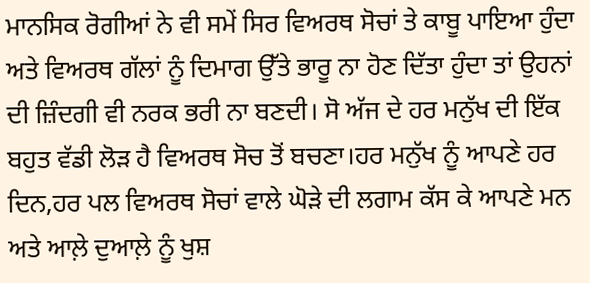ਮਾਨਸਿਕ ਰੋਗੀਆਂ ਨੇ ਵੀ ਸਮੇਂ ਸਿਰ ਵਿਅਰਥ ਸੋਚਾਂ ਤੇ ਕਾਬੂ ਪਾਇਆ ਹੁੰਦਾ ਅਤੇ ਵਿਅਰਥ ਗੱਲਾਂ ਨੂੰ ਦਿਮਾਗ ਉੱਤੇ ਭਾਰੂ ਨਾ ਹੋਣ ਦਿੱਤਾ ਹੁੰਦਾ ਤਾਂ ਉਹਨਾਂ ਦੀ ਜ਼ਿੰਦਗੀ ਵੀ ਨਰਕ ਭਰੀ ਨਾ ਬਣਦੀ। ਸੋ ਅੱਜ ਦੇ ਹਰ ਮਨੁੱਖ ਦੀ ਇੱਕ ਬਹੁਤ ਵੱਡੀ ਲੋੜ ਹੈ ਵਿਅਰਥ ਸੋਚ ਤੋਂ ਬਚਣਾ।ਹਰ ਮਨੁੱਖ ਨੂੰ ਆਪਣੇ ਹਰ ਦਿਨ,ਹਰ ਪਲ ਵਿਅਰਥ ਸੋਚਾਂ ਵਾਲੇ ਘੋੜੇ ਦੀ ਲਗਾਮ ਕੱਸ ਕੇ ਆਪਣੇ ਮਨ ਅਤੇ ਆਲ਼ੇ ਦੁਆਲ਼ੇ ਨੂੰ ਖੁਸ਼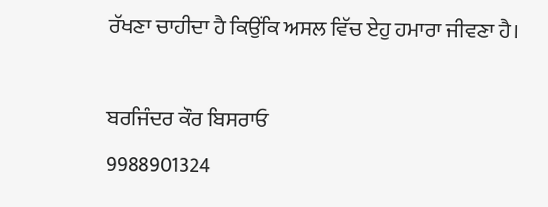ਰੱਖਣਾ ਚਾਹੀਦਾ ਹੈ ਕਿਉਂਕਿ ਅਸਲ ਵਿੱਚ ਏਹੁ ਹਮਾਰਾ ਜੀਵਣਾ ਹੈ।

ਬਰਜਿੰਦਰ ਕੌਰ ਬਿਸਰਾਓ
9988901324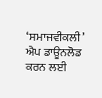‘ਸਮਾਜਵੀਕਲੀ’ ਐਪ ਡਾਊਨਲੋਡ ਕਰਨ ਲਈ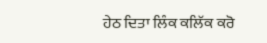ਹੇਠ ਦਿਤਾ ਲਿੰਕ ਕਲਿੱਕ ਕਰੋ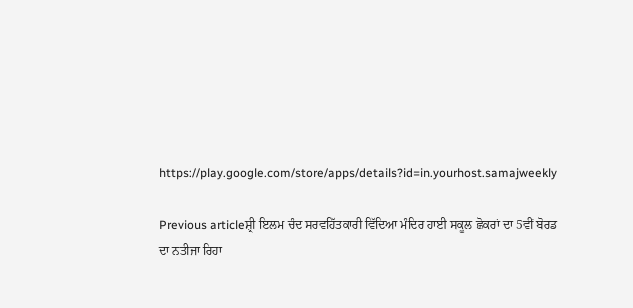https://play.google.com/store/apps/details?id=in.yourhost.samajweekly

Previous articleਸ਼੍ਰੀ ਇਲਮ ਚੰਦ ਸਰਵਹਿੱਤਕਾਰੀ ਵਿੱਦਿਆ ਮੰਦਿਰ ਹਾਈ ਸਕੂਲ ਛੋਕਰਾਂ ਦਾ 5ਵੀਂ ਬੋਰਡ ਦਾ ਨਤੀਜਾ ਰਿਹਾ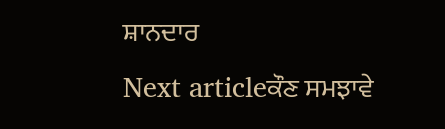ਸ਼ਾਨਦਾਰ
Next articleਕੌਣ ਸਮਝਾਵੇ